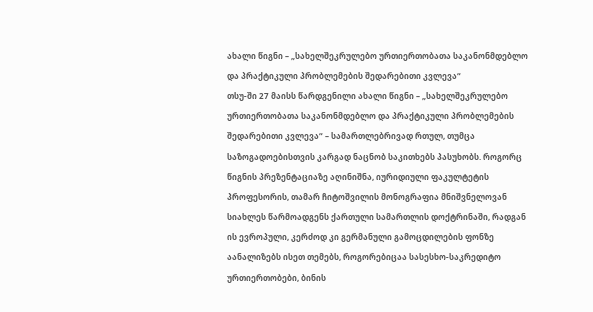ახალი წიგნი – „სახელშეკრულებო ურთიერთობათა საკანონმდებლო და პრაქტიკული პრობლემების შედარებითი კვლევა“
თსუ-ში 27 მაისს წარდგენილი ახალი წიგნი – „სახელშეკრულებო ურთიერთობათა საკანონმდებლო და პრაქტიკული პრობლემების შედარებითი კვლევა“ – სამართლებრივად რთულ, თუმცა საზოგადოებისთვის კარგად ნაცნობ საკითხებს პასუხობს. როგორც წიგნის პრეზენტაციაზე აღინიშნა, იურიდიული ფაკულტეტის პროფესორის, თამარ ჩიტოშვილის მონოგრაფია მნიშვნელოვან სიახლეს წარმოადგენს ქართული სამართლის დოქტრინაში, რადგან ის ევროპული, კერძოდ კი გერმანული გამოცდილების ფონზე აანალიზებს ისეთ თემებს, როგორებიცაა სასესხო-საკრედიტო ურთიერთობები, ბინის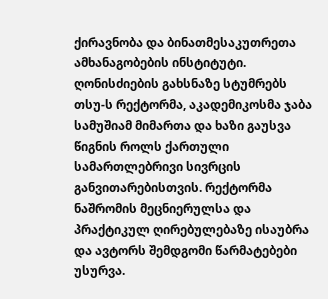ქირავნობა და ბინათმესაკუთრეთა ამხანაგობების ინსტიტუტი.
ღონისძიების გახსნაზე სტუმრებს თსუ-ს რექტორმა, აკადემიკოსმა ჯაბა სამუშიამ მიმართა და ხაზი გაუსვა წიგნის როლს ქართული სამართლებრივი სივრცის განვითარებისთვის. რექტორმა ნაშრომის მეცნიერულსა და პრაქტიკულ ღირებულებაზე ისაუბრა და ავტორს შემდგომი წარმატებები უსურვა.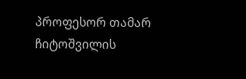პროფესორ თამარ ჩიტოშვილის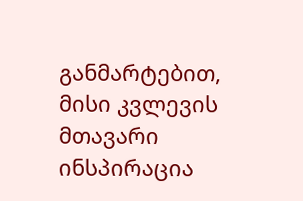განმარტებით, მისი კვლევის მთავარი ინსპირაცია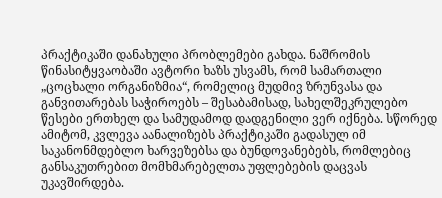პრაქტიკაში დანახული პრობლემები გახდა. ნაშრომის წინასიტყვაობაში ავტორი ხაზს უსვამს, რომ სამართალი „ცოცხალი ორგანიზმია“, რომელიც მუდმივ ზრუნვასა და განვითარებას საჭიროებს – შესაბამისად, სახელშეკრულებო წესები ერთხელ და სამუდამოდ დადგენილი ვერ იქნება. სწორედ ამიტომ, კვლევა აანალიზებს პრაქტიკაში გადასულ იმ საკანონმდებლო ხარვეზებსა და ბუნდოვანებებს, რომლებიც განსაკუთრებით მომხმარებელთა უფლებების დაცვას უკავშირდება.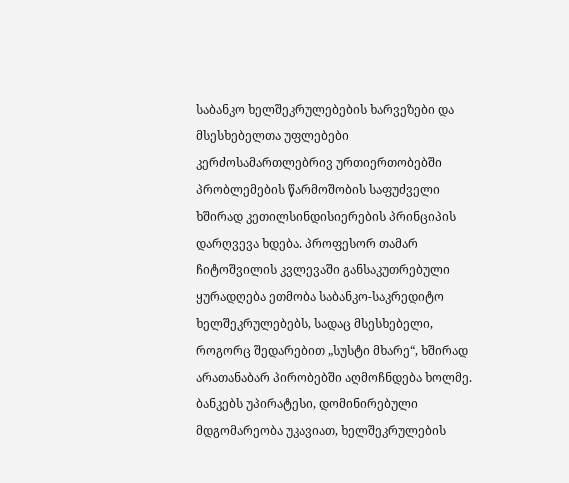საბანკო ხელშეკრულებების ხარვეზები და მსესხებელთა უფლებები
კერძოსამართლებრივ ურთიერთობებში პრობლემების წარმოშობის საფუძველი ხშირად კეთილსინდისიერების პრინციპის დარღვევა ხდება. პროფესორ თამარ ჩიტოშვილის კვლევაში განსაკუთრებული ყურადღება ეთმობა საბანკო-საკრედიტო ხელშეკრულებებს, სადაც მსესხებელი, როგორც შედარებით „სუსტი მხარე“, ხშირად არათანაბარ პირობებში აღმოჩნდება ხოლმე. ბანკებს უპირატესი, დომინირებული მდგომარეობა უკავიათ, ხელშეკრულების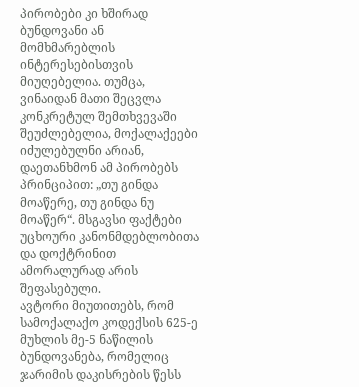პირობები კი ხშირად ბუნდოვანი ან მომხმარებლის ინტერესებისთვის მიუღებელია. თუმცა, ვინაიდან მათი შეცვლა კონკრეტულ შემთხვევაში შეუძლებელია, მოქალაქეები იძულებულნი არიან, დაეთანხმონ ამ პირობებს პრინციპით: „თუ გინდა მოაწერე, თუ გინდა ნუ მოაწერ“. მსგავსი ფაქტები უცხოური კანონმდებლობითა და დოქტრინით ამორალურად არის შეფასებული.
ავტორი მიუთითებს, რომ სამოქალაქო კოდექსის 625-ე მუხლის მე-5 ნაწილის ბუნდოვანება, რომელიც ჯარიმის დაკისრების წესს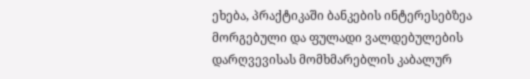ეხება, პრაქტიკაში ბანკების ინტერესებზეა მორგებული და ფულადი ვალდებულების დარღვევისას მომხმარებლის კაბალურ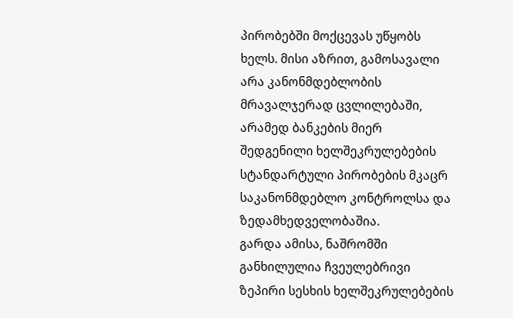პირობებში მოქცევას უწყობს ხელს. მისი აზრით, გამოსავალი არა კანონმდებლობის მრავალჯერად ცვლილებაში, არამედ ბანკების მიერ შედგენილი ხელშეკრულებების სტანდარტული პირობების მკაცრ საკანონმდებლო კონტროლსა და ზედამხედველობაშია.
გარდა ამისა, ნაშრომში განხილულია ჩვეულებრივი ზეპირი სესხის ხელშეკრულებების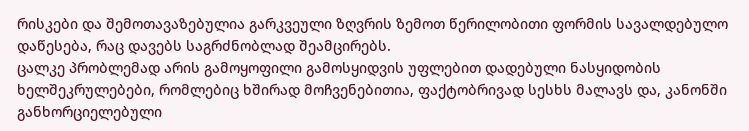რისკები და შემოთავაზებულია გარკვეული ზღვრის ზემოთ წერილობითი ფორმის სავალდებულო დაწესება, რაც დავებს საგრძნობლად შეამცირებს.
ცალკე პრობლემად არის გამოყოფილი გამოსყიდვის უფლებით დადებული ნასყიდობის ხელშეკრულებები, რომლებიც ხშირად მოჩვენებითია, ფაქტობრივად სესხს მალავს და, კანონში განხორციელებული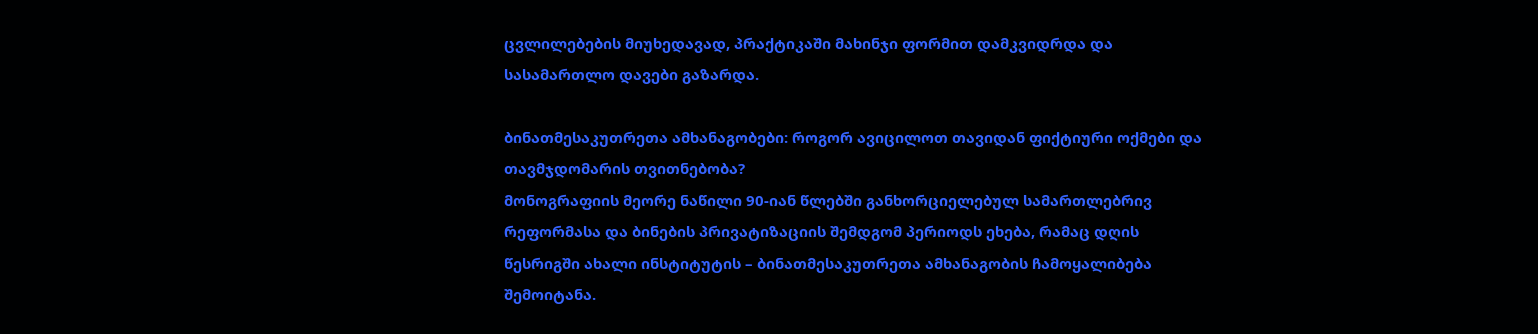ცვლილებების მიუხედავად, პრაქტიკაში მახინჯი ფორმით დამკვიდრდა და სასამართლო დავები გაზარდა.

ბინათმესაკუთრეთა ამხანაგობები: როგორ ავიცილოთ თავიდან ფიქტიური ოქმები და თავმჯდომარის თვითნებობა?
მონოგრაფიის მეორე ნაწილი 90-იან წლებში განხორციელებულ სამართლებრივ რეფორმასა და ბინების პრივატიზაციის შემდგომ პერიოდს ეხება, რამაც დღის წესრიგში ახალი ინსტიტუტის – ბინათმესაკუთრეთა ამხანაგობის ჩამოყალიბება შემოიტანა.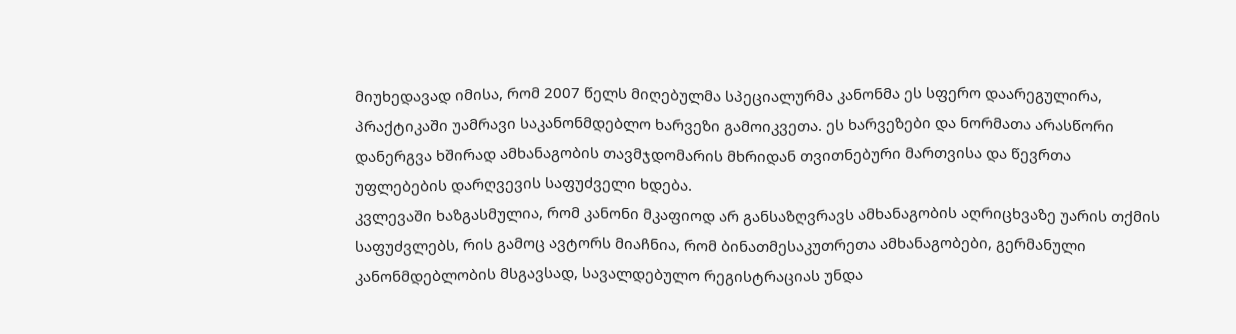მიუხედავად იმისა, რომ 2007 წელს მიღებულმა სპეციალურმა კანონმა ეს სფერო დაარეგულირა, პრაქტიკაში უამრავი საკანონმდებლო ხარვეზი გამოიკვეთა. ეს ხარვეზები და ნორმათა არასწორი დანერგვა ხშირად ამხანაგობის თავმჯდომარის მხრიდან თვითნებური მართვისა და წევრთა უფლებების დარღვევის საფუძველი ხდება.
კვლევაში ხაზგასმულია, რომ კანონი მკაფიოდ არ განსაზღვრავს ამხანაგობის აღრიცხვაზე უარის თქმის საფუძვლებს, რის გამოც ავტორს მიაჩნია, რომ ბინათმესაკუთრეთა ამხანაგობები, გერმანული კანონმდებლობის მსგავსად, სავალდებულო რეგისტრაციას უნდა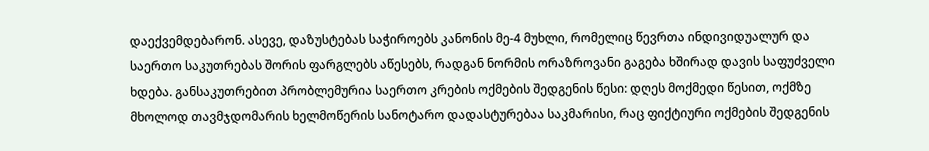დაექვემდებარონ. ასევე, დაზუსტებას საჭიროებს კანონის მე-4 მუხლი, რომელიც წევრთა ინდივიდუალურ და საერთო საკუთრებას შორის ფარგლებს აწესებს, რადგან ნორმის ორაზროვანი გაგება ხშირად დავის საფუძველი ხდება. განსაკუთრებით პრობლემურია საერთო კრების ოქმების შედგენის წესი: დღეს მოქმედი წესით, ოქმზე მხოლოდ თავმჯდომარის ხელმოწერის სანოტარო დადასტურებაა საკმარისი, რაც ფიქტიური ოქმების შედგენის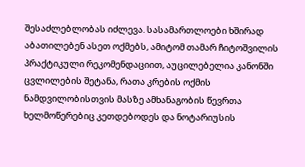შესაძლებლობას იძლევა. სასამართლოები ხშირად აბათილებენ ასეთ ოქმებს, ამიტომ თამარ ჩიტოშვილის პრაქტიკული რეკომენდაციით, აუცილებელია კანონში ცვლილების შეტანა, რათა კრების ოქმის ნამდვილობისთვის მასზე ამხანაგობის წევრთა ხელმოწერებიც კეთდებოდეს და ნოტარიუსის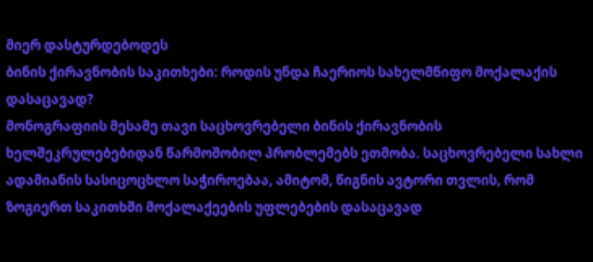მიერ დასტურდებოდეს
ბინის ქირავნობის საკითხები: როდის უნდა ჩაერიოს სახელმწიფო მოქალაქის დასაცავად?
მონოგრაფიის მესამე თავი საცხოვრებელი ბინის ქირავნობის ხელშეკრულებებიდან წარმოშობილ პრობლემებს ეთმობა. საცხოვრებელი სახლი ადამიანის სასიცოცხლო საჭიროებაა, ამიტომ, წიგნის ავტორი თვლის, რომ ზოგიერთ საკითხში მოქალაქეების უფლებების დასაცავად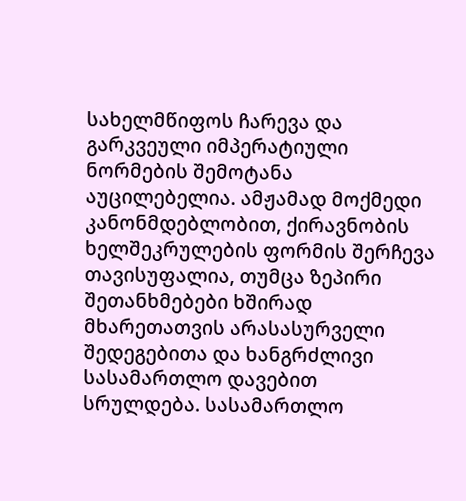სახელმწიფოს ჩარევა და გარკვეული იმპერატიული ნორმების შემოტანა აუცილებელია. ამჟამად მოქმედი კანონმდებლობით, ქირავნობის ხელშეკრულების ფორმის შერჩევა თავისუფალია, თუმცა ზეპირი შეთანხმებები ხშირად მხარეთათვის არასასურველი შედეგებითა და ხანგრძლივი სასამართლო დავებით სრულდება. სასამართლო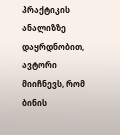პრაქტიკის ანალიზზე დაყრდნობით, ავტორი მიიჩნევს, რომ ბინის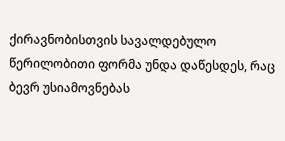ქირავნობისთვის სავალდებულო წერილობითი ფორმა უნდა დაწესდეს, რაც ბევრ უსიამოვნებას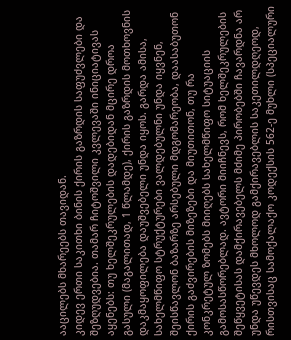ააცილებს მხარეებს თავიდან.
კიდევ ერთი საკითხი ბინის ქირის გაზრდის საფუძვლები და შეზღუდვებია. თამარ ჩიტოშვილი კვლევაში ინიციატივას აყენებს: თუ ხელშეკრულების დადებიდან მცირე დროა გასული (მაგალითად, 1 წლამდე), ქირის გაზრდის მოთხოვნის დაკმაყოფილება დაუშვებელი უნდა იყოს. გარდა ამისა, სახელმწიფო სტრუქტურები ვალდებულნი უნდა იყვნენ, შეისწავლონ ბაზარზე არსებული მდგომარეობა, დაასაბუთონ ქირის გაძვირების მიზეზები და მიუთითონ, თუ რა კონკრეტულ ზომებს მიიღებს სახელმწიფო სიტუაციის გამოსასწორებლად. ავტორი მიიჩნევს, რომ ხელშეკრულების შეწყვეტისას დამქირავებელს მძიმე პირობებში ჩავარდნა არ უნდა უწევდეს მხოლოდ გამქირავებლის საკეთილდღეოდ, რისთვისაც სამოქალაქო კოდექსის 562-ე მუხლი (სპეციალური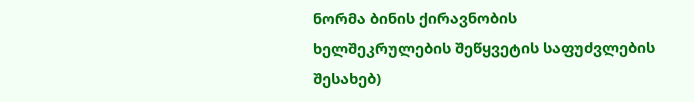ნორმა ბინის ქირავნობის ხელშეკრულების შეწყვეტის საფუძვლების შესახებ)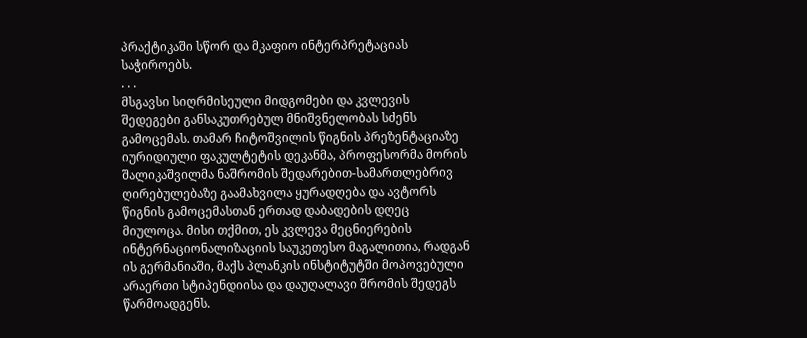პრაქტიკაში სწორ და მკაფიო ინტერპრეტაციას საჭიროებს.
. . .
მსგავსი სიღრმისეული მიდგომები და კვლევის შედეგები განსაკუთრებულ მნიშვნელობას სძენს გამოცემას. თამარ ჩიტოშვილის წიგნის პრეზენტაციაზე იურიდიული ფაკულტეტის დეკანმა, პროფესორმა მორის შალიკაშვილმა ნაშრომის შედარებით-სამართლებრივ ღირებულებაზე გაამახვილა ყურადღება და ავტორს წიგნის გამოცემასთან ერთად დაბადების დღეც მიულოცა. მისი თქმით, ეს კვლევა მეცნიერების ინტერნაციონალიზაციის საუკეთესო მაგალითია, რადგან ის გერმანიაში, მაქს პლანკის ინსტიტუტში მოპოვებული არაერთი სტიპენდიისა და დაუღალავი შრომის შედეგს წარმოადგენს.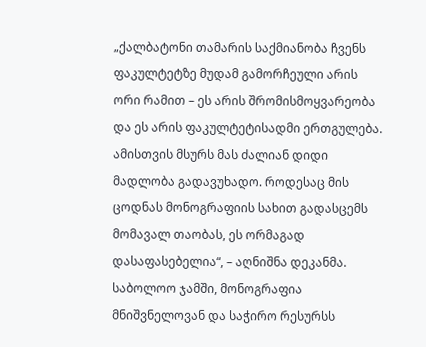„ქალბატონი თამარის საქმიანობა ჩვენს ფაკულტეტზე მუდამ გამორჩეული არის ორი რამით – ეს არის შრომისმოყვარეობა და ეს არის ფაკულტეტისადმი ერთგულება. ამისთვის მსურს მას ძალიან დიდი მადლობა გადავუხადო. როდესაც მის ცოდნას მონოგრაფიის სახით გადასცემს მომავალ თაობას, ეს ორმაგად დასაფასებელია“, – აღნიშნა დეკანმა.
საბოლოო ჯამში, მონოგრაფია მნიშვნელოვან და საჭირო რესურსს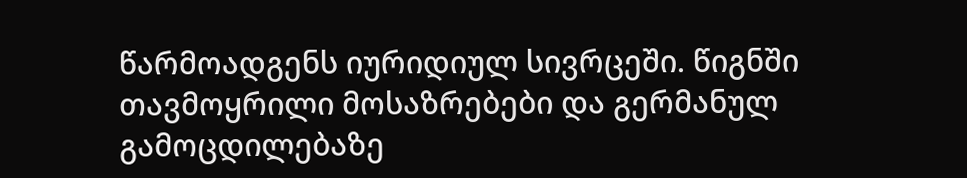წარმოადგენს იურიდიულ სივრცეში. წიგნში თავმოყრილი მოსაზრებები და გერმანულ გამოცდილებაზე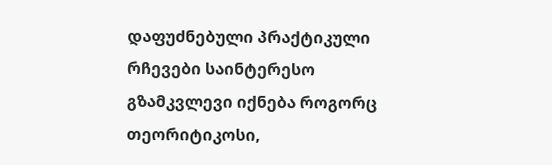დაფუძნებული პრაქტიკული რჩევები საინტერესო გზამკვლევი იქნება როგორც თეორიტიკოსი,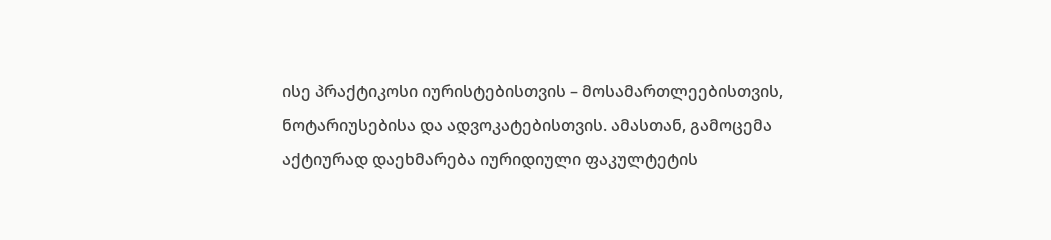ისე პრაქტიკოსი იურისტებისთვის – მოსამართლეებისთვის, ნოტარიუსებისა და ადვოკატებისთვის. ამასთან, გამოცემა აქტიურად დაეხმარება იურიდიული ფაკულტეტის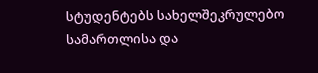სტუდენტებს სახელშეკრულებო სამართლისა და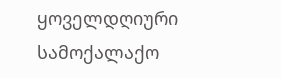ყოველდღიური სამოქალაქო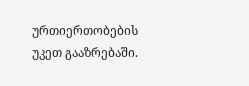ურთიერთობების უკეთ გააზრებაში.